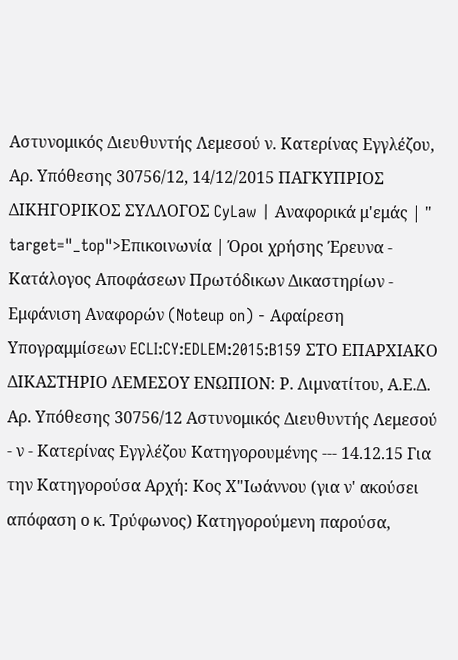Αστυνομικός Διευθυντής Λεμεσού ν. Κατερίνας Εγγλέζου, Αρ. Υπόθεσης 30756/12, 14/12/2015 ΠΑΓΚΥΠΡΙΟΣ ΔΙΚΗΓΟΡΙΚΟΣ ΣΥΛΛΟΓΟΣ CyLaw | Αναφορικά μ'εμάς | " target="_top">Επικοινωνία | Όροι χρήσης Έρευνα - Κατάλογος Αποφάσεων Πρωτόδικων Δικαστηρίων - Εμφάνιση Αναφορών (Noteup on) - Αφαίρεση Υπογραμμίσεων ECLI:CY:EDLEM:2015:B159 ΣΤΟ ΕΠΑΡΧΙΑΚΟ ΔΙΚΑΣΤΗΡΙΟ ΛΕΜΕΣΟΥ ΕΝΩΠΙΟΝ: Ρ. Λιμνατίτου, Α.Ε.Δ. Αρ. Υπόθεσης 30756/12 Αστυνομικός Διευθυντής Λεμεσού - ν - Κατερίνας Εγγλέζου Κατηγορουμένης --- 14.12.15 Για την Κατηγορούσα Αρχή: Κος Χ"Iωάννου (για ν' ακούσει απόφαση ο κ. Τρύφωνος) Κατηγορούμενη παρούσα,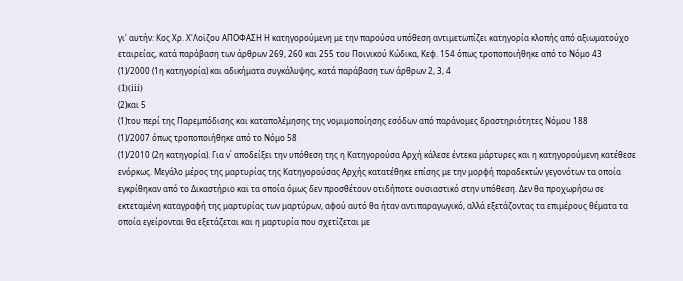γι' αυτήν: Κος Χρ. Χ'Λοϊζου AΠΟΦΑΣΗ Η κατηγορούμενη με την παρούσα υπόθεση αντιμετωπίζει κατηγορία κλοπής από αξιωματούχο εταιρείας, κατά παράβαση των άρθρων 269, 260 και 255 του Ποινικού Κώδικα, Κεφ. 154 όπως τροποποιήθηκε από το Νόμο 43
(1)/2000 (1η κατηγορία) και αδικήματα συγκάλυψης, κατά παράβαση των άρθρων 2, 3, 4
(1)(iii)
(2)και 5
(1)του περί της Παρεμπόδισης και καταπολέμησης της νομιμοποίησης εσόδων από παράνομες δραστηριότητες Νόμου 188
(1)/2007 όπως τροποποιήθηκε από το Νόμο 58
(1)/2010 (2η κατηγορία). Για ν΄ αποδείξει την υπόθεση της η Κατηγορούσα Αρχή κάλεσε έντεκα μάρτυρες και η κατηγορούμενη κατέθεσε ενόρκως. Μεγάλο μέρος της μαρτυρίας της Κατηγορούσας Αρχής κατατέθηκε επίσης με την μορφή παραδεκτών γεγονότων τα οποία εγκρίθηκαν από το Δικαστήριο και τα οποία όμως δεν προσθέτουν οτιδήποτε ουσιαστικό στην υπόθεση. Δεν θα προχωρήσω σε εκτεταμένη καταγραφή της μαρτυρίας των μαρτύρων, αφού αυτό θα ήταν αντιπαραγωγικό, αλλά εξετάζοντας τα επιμέρους θέματα τα οποία εγείρονται θα εξετάζεται και η μαρτυρία που σχετίζεται με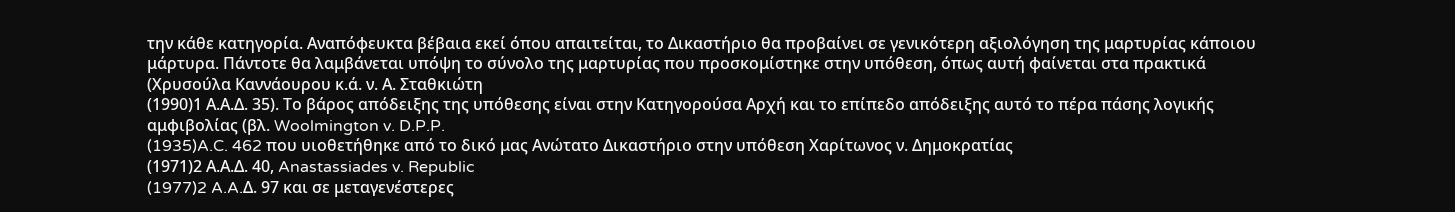την κάθε κατηγορία. Αναπόφευκτα βέβαια εκεί όπου απαιτείται, το Δικαστήριο θα προβαίνει σε γενικότερη αξιολόγηση της μαρτυρίας κάποιου μάρτυρα. Πάντοτε θα λαμβάνεται υπόψη το σύνολο της μαρτυρίας που προσκομίστηκε στην υπόθεση, όπως αυτή φαίνεται στα πρακτικά (Χρυσούλα Καννάουρου κ.ά. ν. Α. Σταθκιώτη
(1990)1 Α.Α.Δ. 35). Το βάρος απόδειξης της υπόθεσης είναι στην Κατηγορούσα Αρχή και το επίπεδο απόδειξης αυτό το πέρα πάσης λογικής αμφιβολίας (βλ. Woolmington v. D.P.P.
(1935)A.C. 462 που υιοθετήθηκε από το δικό μας Ανώτατο Δικαστήριο στην υπόθεση Χαρίτωνος ν. Δημοκρατίας
(1971)2 Α.Α.Δ. 40, Anastassiades v. Republic
(1977)2 A.A.Δ. 97 και σε μεταγενέστερες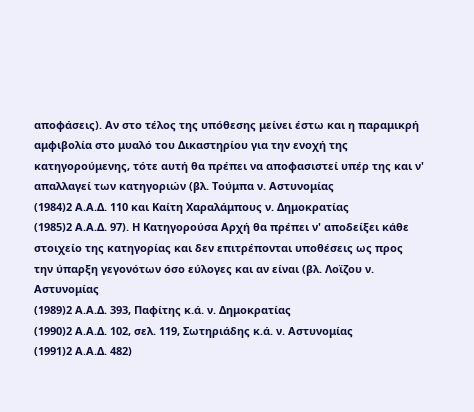αποφάσεις). Αν στο τέλος της υπόθεσης μείνει έστω και η παραμικρή αμφιβολία στο μυαλό του Δικαστηρίου για την ενοχή της κατηγορούμενης, τότε αυτή θα πρέπει να αποφασιστεί υπέρ της και ν' απαλλαγεί των κατηγοριών (βλ. Τούμπα ν. Αστυνομίας
(1984)2 Α.Α.Δ. 110 και Καίτη Χαραλάμπους ν. Δημοκρατίας
(1985)2 Α.Α.Δ. 97). Η Κατηγορούσα Αρχή θα πρέπει ν' αποδείξει κάθε στοιχείο της κατηγορίας και δεν επιτρέπονται υποθέσεις ως προς την ύπαρξη γεγονότων όσο εύλογες και αν είναι (βλ. Λοϊζου ν. Αστυνομίας
(1989)2 Α.Α.Δ. 393, Παφίτης κ.ά. ν. Δημοκρατίας
(1990)2 Α.Α.Δ. 102, σελ. 119, Σωτηριάδης κ.ά. ν. Αστυνομίας
(1991)2 Α.Α.Δ. 482)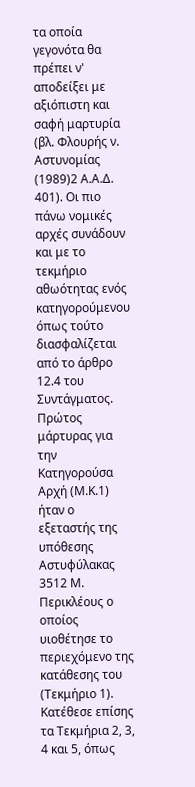τα οποία γεγονότα θα πρέπει ν' αποδείξει με αξιόπιστη και σαφή μαρτυρία (βλ. Φλουρής ν. Αστυνομίας
(1989)2 Α.Α.Δ. 401). Οι πιο πάνω νομικές αρχές συνάδουν και με το τεκμήριο αθωότητας ενός κατηγορούμενου όπως τούτο διασφαλίζεται από το άρθρο 12.4 του Συντάγματος. Πρώτος μάρτυρας για την Κατηγορούσα Αρχή (Μ.Κ.1) ήταν ο εξεταστής της υπόθεσης Αστυφύλακας 3512 Μ. Περικλέους ο οποίος υιοθέτησε το περιεχόμενο της κατάθεσης του (Τεκμήριο 1). Κατέθεσε επίσης τα Τεκμήρια 2, 3, 4 και 5, όπως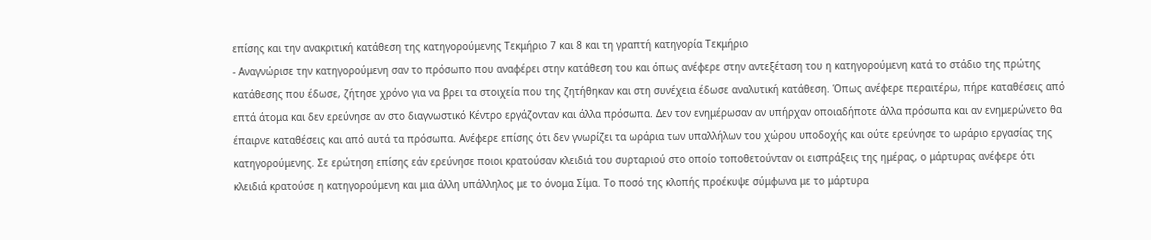επίσης και την ανακριτική κατάθεση της κατηγορούμενης Τεκμήριο 7 και 8 και τη γραπτή κατηγορία Τεκμήριο
- Αναγνώρισε την κατηγορούμενη σαν το πρόσωπο που αναφέρει στην κατάθεση του και όπως ανέφερε στην αντεξέταση του η κατηγορούμενη κατά το στάδιο της πρώτης κατάθεσης που έδωσε, ζήτησε χρόνο για να βρει τα στοιχεία που της ζητήθηκαν και στη συνέχεια έδωσε αναλυτική κατάθεση. Όπως ανέφερε περαιτέρω, πήρε καταθέσεις από επτά άτομα και δεν ερεύνησε αν στο διαγνωστικό Κέντρο εργάζονταν και άλλα πρόσωπα. Δεν τον ενημέρωσαν αν υπήρχαν οποιαδήποτε άλλα πρόσωπα και αν ενημερώνετο θα έπαιρνε καταθέσεις και από αυτά τα πρόσωπα. Ανέφερε επίσης ότι δεν γνωρίζει τα ωράρια των υπαλλήλων του χώρου υποδοχής και ούτε ερεύνησε το ωράριο εργασίας της κατηγορούμενης. Σε ερώτηση επίσης εάν ερεύνησε ποιοι κρατούσαν κλειδιά του συρταριού στο οποίο τοποθετούνταν οι εισπράξεις της ημέρας, ο μάρτυρας ανέφερε ότι κλειδιά κρατούσε η κατηγορούμενη και μια άλλη υπάλληλος με το όνομα Σίμα. Το ποσό της κλοπής προέκυψε σύμφωνα με το μάρτυρα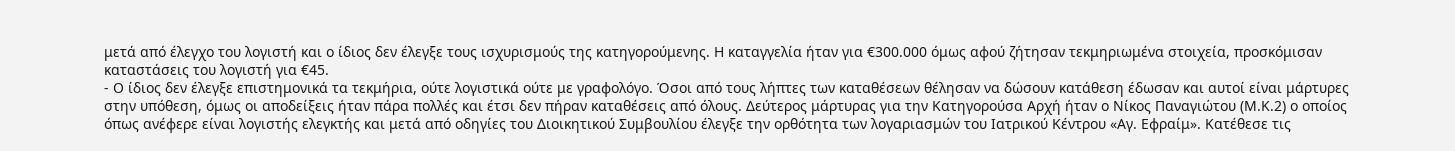μετά από έλεγχο του λογιστή και ο ίδιος δεν έλεγξε τους ισχυρισμούς της κατηγορούμενης. Η καταγγελία ήταν για €300.000 όμως αφού ζήτησαν τεκμηριωμένα στοιχεία, προσκόμισαν καταστάσεις του λογιστή για €45.
- Ο ίδιος δεν έλεγξε επιστημονικά τα τεκμήρια, ούτε λογιστικά ούτε με γραφολόγο. Όσοι από τους λήπτες των καταθέσεων θέλησαν να δώσουν κατάθεση έδωσαν και αυτοί είναι μάρτυρες στην υπόθεση, όμως οι αποδείξεις ήταν πάρα πολλές και έτσι δεν πήραν καταθέσεις από όλους. Δεύτερος μάρτυρας για την Κατηγορούσα Αρχή ήταν ο Νίκος Παναγιώτου (Μ.Κ.2) ο οποίος όπως ανέφερε είναι λογιστής ελεγκτής και μετά από οδηγίες του Διοικητικού Συμβουλίου έλεγξε την ορθότητα των λογαριασμών του Ιατρικού Κέντρου «Αγ. Εφραίμ». Κατέθεσε τις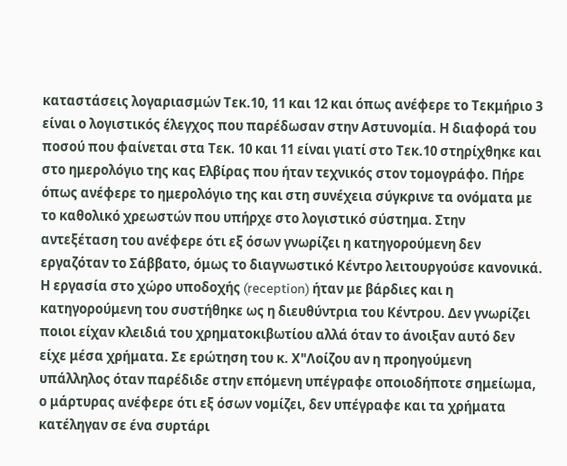καταστάσεις λογαριασμών Τεκ.10, 11 και 12 και όπως ανέφερε το Τεκμήριο 3 είναι ο λογιστικός έλεγχος που παρέδωσαν στην Αστυνομία. Η διαφορά του ποσού που φαίνεται στα Τεκ. 10 και 11 είναι γιατί στο Τεκ.10 στηρίχθηκε και στο ημερολόγιο της κας Ελβίρας που ήταν τεχνικός στον τομογράφο. Πήρε όπως ανέφερε το ημερολόγιο της και στη συνέχεια σύγκρινε τα ονόματα με το καθολικό χρεωστών που υπήρχε στο λογιστικό σύστημα. Στην αντεξέταση του ανέφερε ότι εξ όσων γνωρίζει η κατηγορούμενη δεν εργαζόταν το Σάββατο, όμως το διαγνωστικό Κέντρο λειτουργούσε κανονικά. Η εργασία στο χώρο υποδοχής (reception) ήταν με βάρδιες και η κατηγορούμενη του συστήθηκε ως η διευθύντρια του Κέντρου. Δεν γνωρίζει ποιοι είχαν κλειδιά του χρηματοκιβωτίου αλλά όταν το άνοιξαν αυτό δεν είχε μέσα χρήματα. Σε ερώτηση του κ. Χ"Λοίζου αν η προηγούμενη υπάλληλος όταν παρέδιδε στην επόμενη υπέγραφε οποιοδήποτε σημείωμα, ο μάρτυρας ανέφερε ότι εξ όσων νομίζει, δεν υπέγραφε και τα χρήματα κατέληγαν σε ένα συρτάρι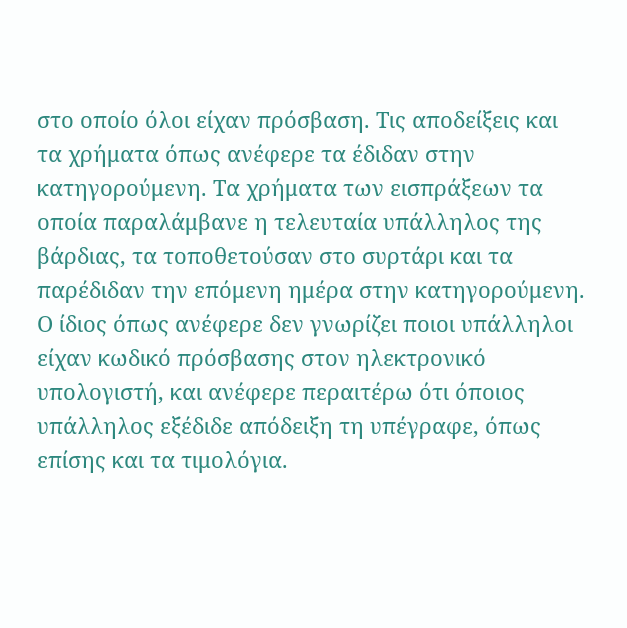στο οποίο όλοι είχαν πρόσβαση. Τις αποδείξεις και τα χρήματα όπως ανέφερε τα έδιδαν στην κατηγορούμενη. Τα χρήματα των εισπράξεων τα οποία παραλάμβανε η τελευταία υπάλληλος της βάρδιας, τα τοποθετούσαν στο συρτάρι και τα παρέδιδαν την επόμενη ημέρα στην κατηγορούμενη. Ο ίδιος όπως ανέφερε δεν γνωρίζει ποιοι υπάλληλοι είχαν κωδικό πρόσβασης στον ηλεκτρονικό υπολογιστή, και ανέφερε περαιτέρω ότι όποιος υπάλληλος εξέδιδε απόδειξη τη υπέγραφε, όπως επίσης και τα τιμολόγια.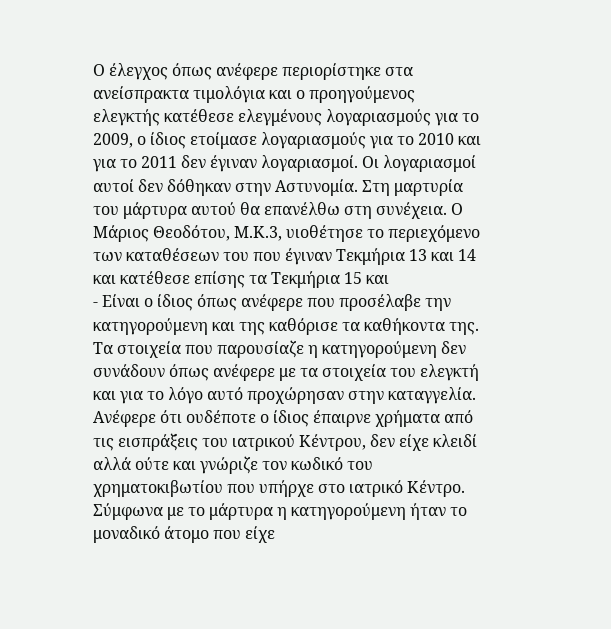Ο έλεγχος όπως ανέφερε περιορίστηκε στα ανείσπρακτα τιμολόγια και ο προηγούμενος ελεγκτής κατέθεσε ελεγμένους λογαριασμούς για το 2009, ο ίδιος ετοίμασε λογαριασμούς για το 2010 και για το 2011 δεν έγιναν λογαριασμοί. Οι λογαριασμοί αυτοί δεν δόθηκαν στην Αστυνομία. Στη μαρτυρία του μάρτυρα αυτού θα επανέλθω στη συνέχεια. Ο Μάριος Θεοδότου, Μ.Κ.3, υιοθέτησε το περιεχόμενο των καταθέσεων του που έγιναν Τεκμήρια 13 και 14 και κατέθεσε επίσης τα Τεκμήρια 15 και
- Είναι ο ίδιος όπως ανέφερε που προσέλαβε την κατηγορούμενη και της καθόρισε τα καθήκοντα της. Τα στοιχεία που παρουσίαζε η κατηγορούμενη δεν συνάδουν όπως ανέφερε με τα στοιχεία του ελεγκτή και για το λόγο αυτό προχώρησαν στην καταγγελία. Ανέφερε ότι ουδέποτε ο ίδιος έπαιρνε χρήματα από τις εισπράξεις του ιατρικού Κέντρου, δεν είχε κλειδί αλλά ούτε και γνώριζε τον κωδικό του χρηματοκιβωτίου που υπήρχε στο ιατρικό Κέντρο. Σύμφωνα με το μάρτυρα η κατηγορούμενη ήταν το μοναδικό άτομο που είχε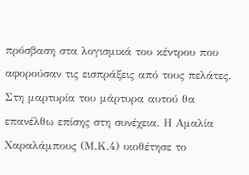πρόσβαση στα λογισμικά του κέντρου που αφορούσαν τις εισπράξεις από τους πελάτες. Στη μαρτυρία του μάρτυρα αυτού θα επανέλθω επίσης στη συνέχεια. Η Αμαλία Χαραλάμπους (Μ.Κ.4) υιοθέτησε το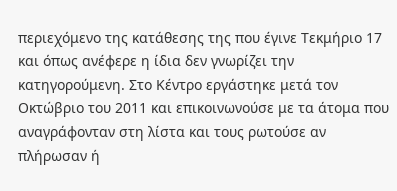περιεχόμενο της κατάθεσης της που έγινε Τεκμήριο 17 και όπως ανέφερε η ίδια δεν γνωρίζει την κατηγορούμενη. Στο Κέντρο εργάστηκε μετά τον Οκτώβριο του 2011 και επικοινωνούσε με τα άτομα που αναγράφονταν στη λίστα και τους ρωτούσε αν πλήρωσαν ή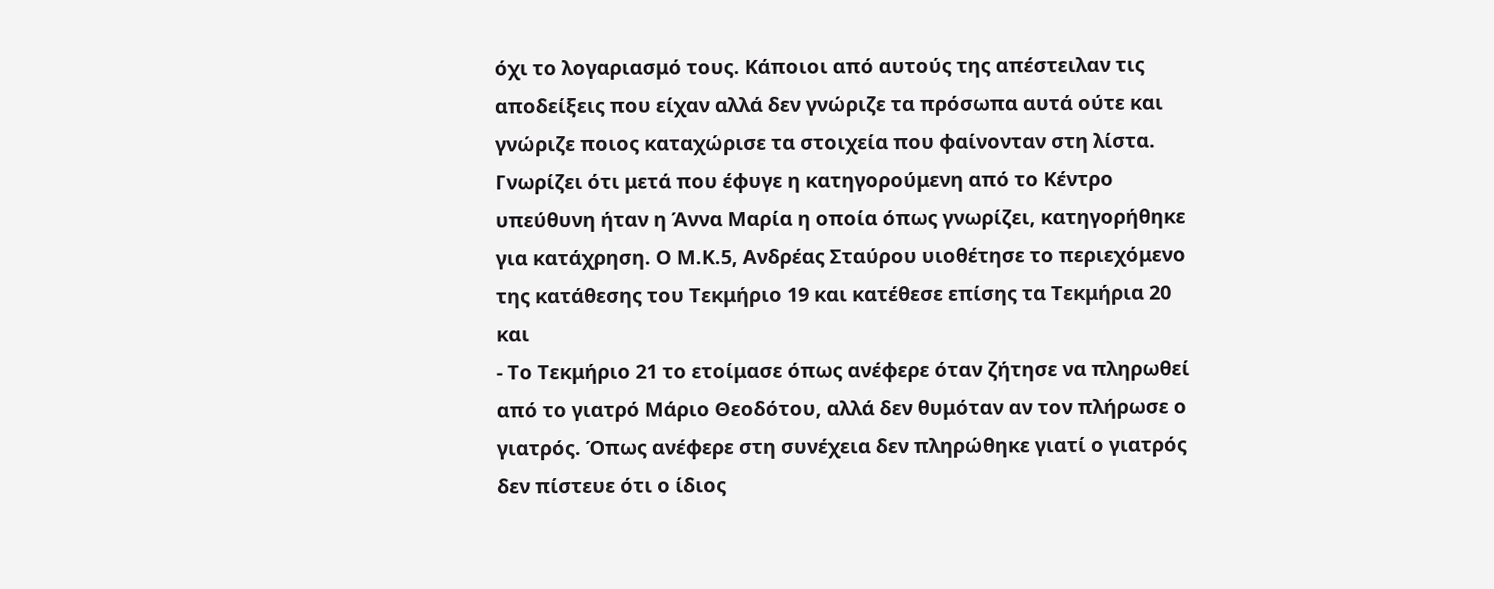όχι το λογαριασμό τους. Κάποιοι από αυτούς της απέστειλαν τις αποδείξεις που είχαν αλλά δεν γνώριζε τα πρόσωπα αυτά ούτε και γνώριζε ποιος καταχώρισε τα στοιχεία που φαίνονταν στη λίστα. Γνωρίζει ότι μετά που έφυγε η κατηγορούμενη από το Κέντρο υπεύθυνη ήταν η Άννα Μαρία η οποία όπως γνωρίζει, κατηγορήθηκε για κατάχρηση. Ο Μ.Κ.5, Ανδρέας Σταύρου υιοθέτησε το περιεχόμενο της κατάθεσης του Τεκμήριο 19 και κατέθεσε επίσης τα Τεκμήρια 20 και
- Το Τεκμήριο 21 το ετοίμασε όπως ανέφερε όταν ζήτησε να πληρωθεί από το γιατρό Μάριο Θεοδότου, αλλά δεν θυμόταν αν τον πλήρωσε ο γιατρός. Όπως ανέφερε στη συνέχεια δεν πληρώθηκε γιατί ο γιατρός δεν πίστευε ότι ο ίδιος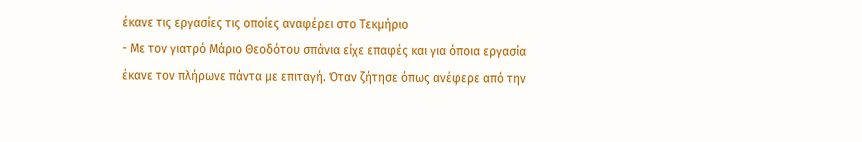έκανε τις εργασίες τις οποίες αναφέρει στο Τεκμήριο
- Με τον γιατρό Μάριο Θεοδότου σπάνια είχε επαφές και για όποια εργασία έκανε τον πλήρωνε πάντα με επιταγή. Όταν ζήτησε όπως ανέφερε από την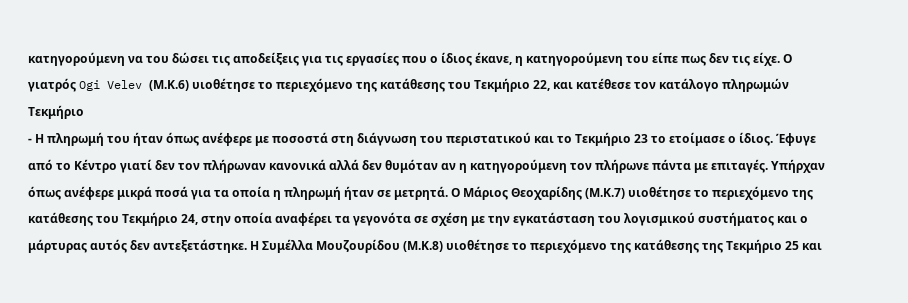κατηγορούμενη να του δώσει τις αποδείξεις για τις εργασίες που ο ίδιος έκανε, η κατηγορούμενη του είπε πως δεν τις είχε. Ο γιατρός Ogi Velev (Μ.Κ.6) υιοθέτησε το περιεχόμενο της κατάθεσης του Τεκμήριο 22, και κατέθεσε τον κατάλογο πληρωμών Τεκμήριο
- Η πληρωμή του ήταν όπως ανέφερε με ποσοστά στη διάγνωση του περιστατικού και το Τεκμήριο 23 το ετοίμασε ο ίδιος. Έφυγε από το Κέντρο γιατί δεν τον πλήρωναν κανονικά αλλά δεν θυμόταν αν η κατηγορούμενη τον πλήρωνε πάντα με επιταγές. Υπήρχαν όπως ανέφερε μικρά ποσά για τα οποία η πληρωμή ήταν σε μετρητά. Ο Μάριος Θεοχαρίδης (Μ.Κ.7) υιοθέτησε το περιεχόμενο της κατάθεσης του Τεκμήριο 24, στην οποία αναφέρει τα γεγονότα σε σχέση με την εγκατάσταση του λογισμικού συστήματος και ο μάρτυρας αυτός δεν αντεξετάστηκε. Η Συμέλλα Μουζουρίδου (Μ.Κ.8) υιοθέτησε το περιεχόμενο της κατάθεσης της Τεκμήριο 25 και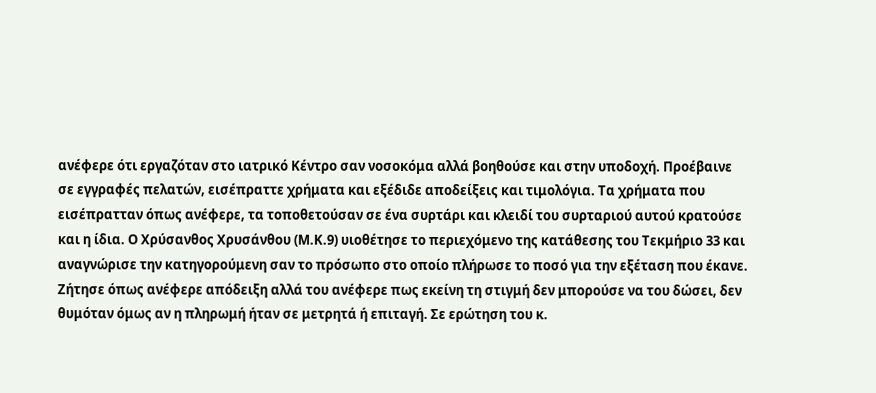ανέφερε ότι εργαζόταν στο ιατρικό Κέντρο σαν νοσοκόμα αλλά βοηθούσε και στην υποδοχή. Προέβαινε σε εγγραφές πελατών, εισέπραττε χρήματα και εξέδιδε αποδείξεις και τιμολόγια. Τα χρήματα που εισέπρατταν όπως ανέφερε, τα τοποθετούσαν σε ένα συρτάρι και κλειδί του συρταριού αυτού κρατούσε και η ίδια. Ο Χρύσανθος Χρυσάνθου (Μ.Κ.9) υιοθέτησε το περιεχόμενο της κατάθεσης του Τεκμήριο 33 και αναγνώρισε την κατηγορούμενη σαν το πρόσωπο στο οποίο πλήρωσε το ποσό για την εξέταση που έκανε. Ζήτησε όπως ανέφερε απόδειξη αλλά του ανέφερε πως εκείνη τη στιγμή δεν μπορούσε να του δώσει, δεν θυμόταν όμως αν η πληρωμή ήταν σε μετρητά ή επιταγή. Σε ερώτηση του κ.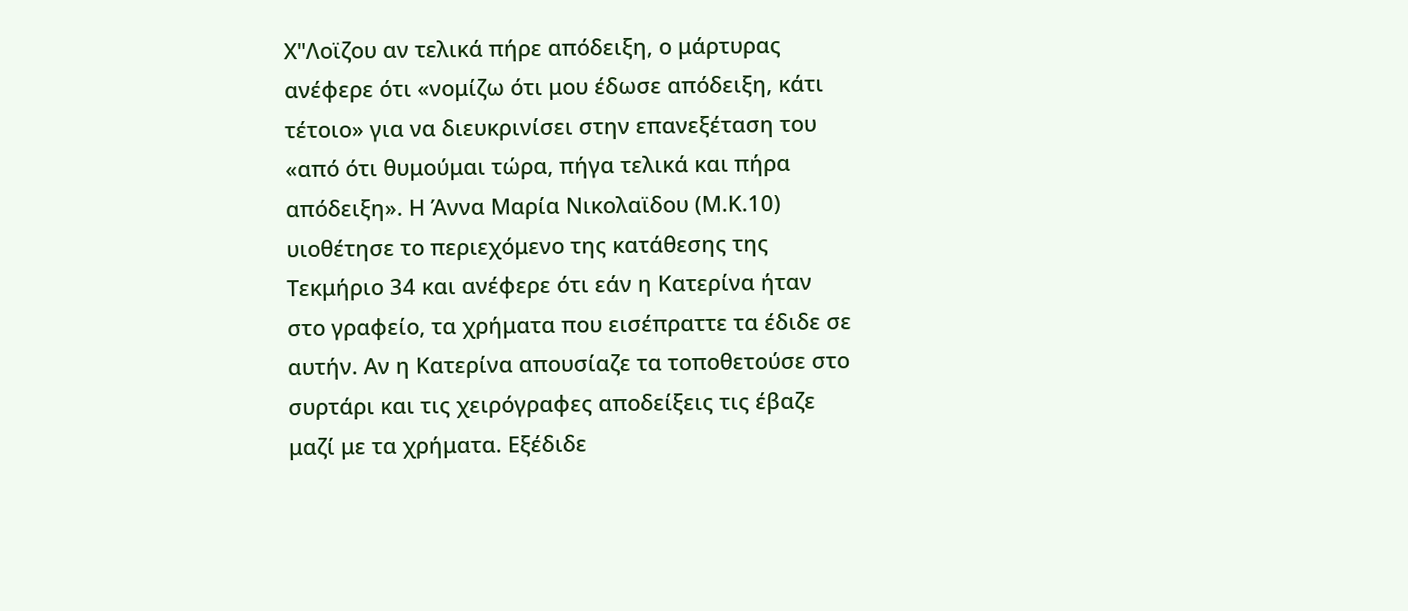Χ"Λοϊζου αν τελικά πήρε απόδειξη, ο μάρτυρας ανέφερε ότι «νομίζω ότι μου έδωσε απόδειξη, κάτι τέτοιο» για να διευκρινίσει στην επανεξέταση του «από ότι θυμούμαι τώρα, πήγα τελικά και πήρα απόδειξη». Η Άννα Μαρία Νικολαϊδου (Μ.Κ.10) υιοθέτησε το περιεχόμενο της κατάθεσης της Τεκμήριο 34 και ανέφερε ότι εάν η Κατερίνα ήταν στο γραφείο, τα χρήματα που εισέπραττε τα έδιδε σε αυτήν. Αν η Κατερίνα απουσίαζε τα τοποθετούσε στο συρτάρι και τις χειρόγραφες αποδείξεις τις έβαζε μαζί με τα χρήματα. Εξέδιδε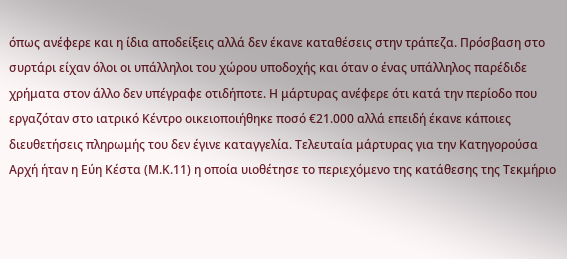όπως ανέφερε και η ίδια αποδείξεις αλλά δεν έκανε καταθέσεις στην τράπεζα. Πρόσβαση στο συρτάρι είχαν όλοι οι υπάλληλοι του χώρου υποδοχής και όταν ο ένας υπάλληλος παρέδιδε χρήματα στον άλλο δεν υπέγραφε οτιδήποτε. Η μάρτυρας ανέφερε ότι κατά την περίοδο που εργαζόταν στο ιατρικό Κέντρο οικειοποιήθηκε ποσό €21.000 αλλά επειδή έκανε κάποιες διευθετήσεις πληρωμής του δεν έγινε καταγγελία. Τελευταία μάρτυρας για την Κατηγορούσα Αρχή ήταν η Εύη Κέστα (Μ.Κ.11) η οποία υιοθέτησε το περιεχόμενο της κατάθεσης της Τεκμήριο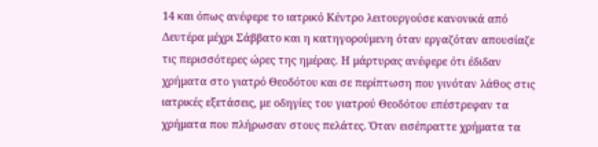14 και όπως ανέφερε το ιατρικό Κέντρο λειτουργούσε κανονικά από Δευτέρα μέχρι Σάββατο και η κατηγορούμενη όταν εργαζόταν απουσίαζε τις περισσότερες ώρες της ημέρας. Η μάρτυρας ανέφερε ότι έδιδαν χρήματα στο γιατρό Θεοδότου και σε περίπτωση που γινόταν λάθος στις ιατρικές εξετάσεις, με οδηγίες του γιατρού Θεοδότου επέστρεφαν τα χρήματα που πλήρωσαν στους πελάτες. Όταν εισέπραττε χρήματα τα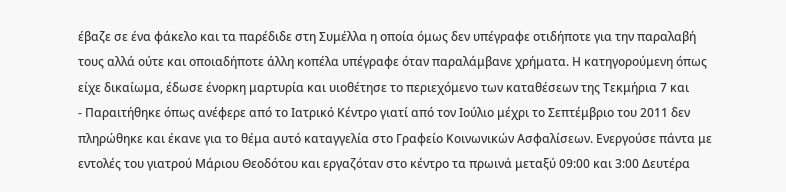έβαζε σε ένα φάκελο και τα παρέδιδε στη Συμέλλα η οποία όμως δεν υπέγραφε οτιδήποτε για την παραλαβή τους αλλά ούτε και οποιαδήποτε άλλη κοπέλα υπέγραφε όταν παραλάμβανε χρήματα. Η κατηγορούμενη όπως είχε δικαίωμα, έδωσε ένορκη μαρτυρία και υιοθέτησε το περιεχόμενο των καταθέσεων της Τεκμήρια 7 και
- Παραιτήθηκε όπως ανέφερε από το Ιατρικό Κέντρο γιατί από τον Ιούλιο μέχρι το Σεπτέμβριο του 2011 δεν πληρώθηκε και έκανε για το θέμα αυτό καταγγελία στο Γραφείο Κοινωνικών Ασφαλίσεων. Ενεργούσε πάντα με εντολές του γιατρού Μάριου Θεοδότου και εργαζόταν στο κέντρο τα πρωινά μεταξύ 09:00 και 3:00 Δευτέρα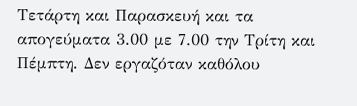Τετάρτη και Παρασκευή και τα απογεύματα 3.00 με 7.00 την Τρίτη και Πέμπτη. Δεν εργαζόταν καθόλου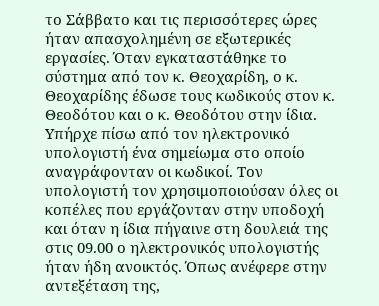το Σάββατο και τις περισσότερες ώρες ήταν απασχολημένη σε εξωτερικές εργασίες. Όταν εγκαταστάθηκε το σύστημα από τον κ. Θεοχαρίδη, ο κ. Θεοχαρίδης έδωσε τους κωδικούς στον κ. Θεοδότου και ο κ. Θεοδότου στην ίδια. Υπήρχε πίσω από τον ηλεκτρονικό υπολογιστή ένα σημείωμα στο οποίο αναγράφονταν οι κωδικοί. Τον υπολογιστή τον χρησιμοποιούσαν όλες οι κοπέλες που εργάζονταν στην υποδοχή και όταν η ίδια πήγαινε στη δουλειά της στις 09.00 ο ηλεκτρονικός υπολογιστής ήταν ήδη ανοικτός. Όπως ανέφερε στην αντεξέταση της,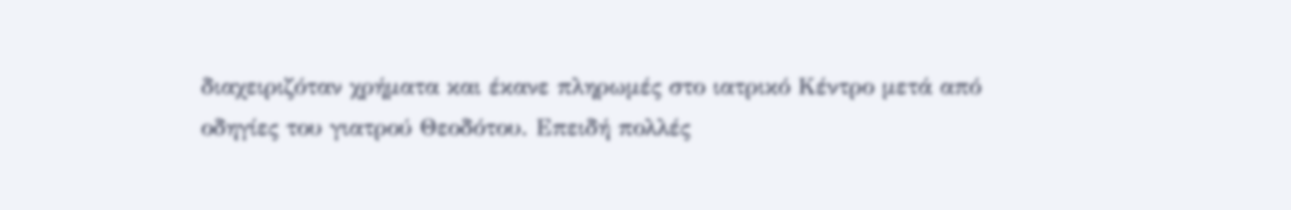διαχειριζόταν χρήματα και έκανε πληρωμές στο ιατρικό Κέντρο μετά από οδηγίες του γιατρού Θεοδότου. Επειδή πολλές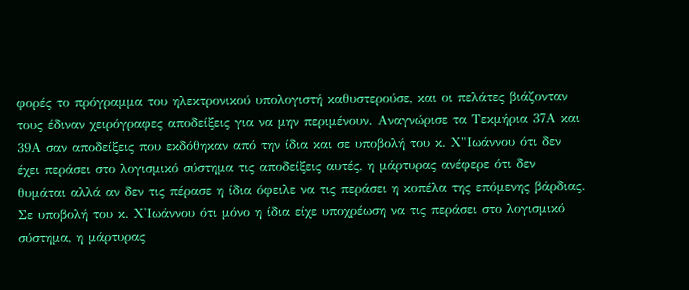φορές το πρόγραμμα του ηλεκτρονικού υπολογιστή καθυστερούσε, και οι πελάτες βιάζονταν τους έδιναν χειρόγραφες αποδείξεις για να μην περιμένουν. Αναγνώρισε τα Τεκμήρια 37Α και 39Α σαν αποδείξεις που εκδόθηκαν από την ίδια και σε υποβολή του κ. Χ"Ιωάννου ότι δεν έχει περάσει στο λογισμικό σύστημα τις αποδείξεις αυτές, η μάρτυρας ανέφερε ότι δεν θυμάται αλλά αν δεν τις πέρασε η ίδια όφειλε να τις περάσει η κοπέλα της επόμενης βάρδιας. Σε υποβολή του κ. Χ'Ιωάννου ότι μόνο η ίδια είχε υποχρέωση να τις περάσει στο λογισμικό σύστημα, η μάρτυρας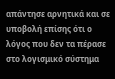απάντησε αρνητικά και σε υποβολή επίσης ότι ο λόγος που δεν τα πέρασε στο λογισμικό σύστημα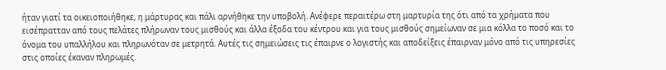ήταν γιατί τα οικειοποιήθηκε, η μάρτυρας και πάλι αρνήθηκε την υποβολή. Ανέφερε περαιτέρω στη μαρτυρία της ότι από τα χρήματα που εισέπρατταν από τους πελάτες πλήρωναν τους μισθούς και άλλα έξοδα του κέντρου και για τους μισθούς σημείωναν σε μια κόλλα το ποσό και το όνομα του υπαλλήλου και πληρωνόταν σε μετρητά. Αυτές τις σημειώσεις τις έπαιρνε ο λογιστής και αποδείξεις έπαιρναν μόνο από τις υπηρεσίες στις οποίες έκαναν πληρωμές.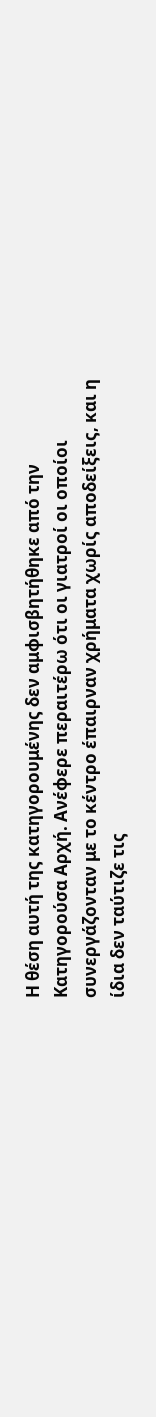Η θέση αυτή της κατηγορουμένης δεν αμφισβητήθηκε από την Κατηγορούσα Αρχή. Ανέφερε περαιτέρω ότι οι γιατροί οι οποίοι συνεργάζονταν με το κέντρο έπαιρναν χρήματα χωρίς αποδείξεις, και η ίδια δεν ταύτιζε τις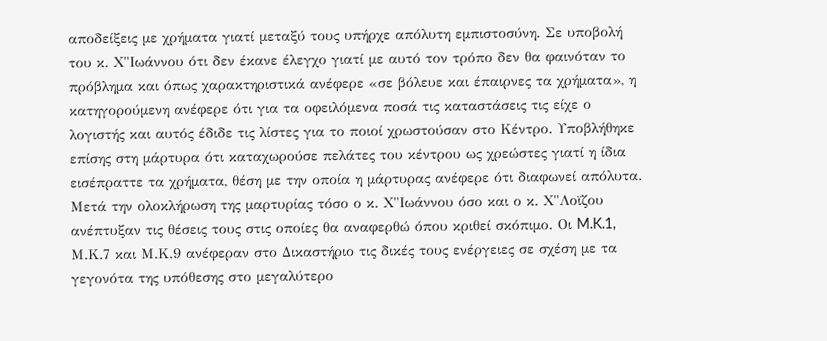αποδείξεις με χρήματα γιατί μεταξύ τους υπήρχε απόλυτη εμπιστοσύνη. Σε υποβολή του κ. Χ"Ιωάννου ότι δεν έκανε έλεγχο γιατί με αυτό τον τρόπο δεν θα φαινόταν το πρόβλημα και όπως χαρακτηριστικά ανέφερε «σε βόλευε και έπαιρνες τα χρήματα», η κατηγορούμενη ανέφερε ότι για τα οφειλόμενα ποσά τις καταστάσεις τις είχε ο λογιστής και αυτός έδιδε τις λίστες για το ποιοί χρωστούσαν στο Κέντρο. Υποβλήθηκε επίσης στη μάρτυρα ότι καταχωρούσε πελάτες του κέντρου ως χρεώστες γιατί η ίδια εισέπραττε τα χρήματα, θέση με την οποία η μάρτυρας ανέφερε ότι διαφωνεί απόλυτα. Mετά την ολοκλήρωση της μαρτυρίας τόσο ο κ. Χ"Ιωάννου όσο και ο κ. Χ"Λοϊζου ανέπτυξαν τις θέσεις τους στις οποίες θα αναφερθώ όπου κριθεί σκόπιμο. Oι M.K.1, Μ.Κ.7 και Μ.Κ.9 ανέφεραν στο Δικαστήριο τις δικές τους ενέργειες σε σχέση με τα γεγονότα της υπόθεσης στο μεγαλύτερο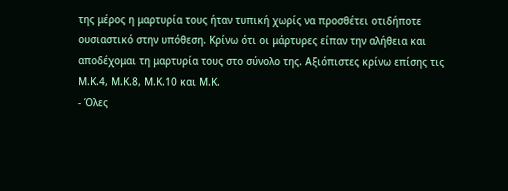της μέρος η μαρτυρία τους ήταν τυπική χωρίς να προσθέτει οτιδήποτε ουσιαστικό στην υπόθεση. Κρίνω ότι οι μάρτυρες είπαν την αλήθεια και αποδέχομαι τη μαρτυρία τους στο σύνολο της. Αξιόπιστες κρίνω επίσης τις Μ.Κ.4, Μ.Κ.8, Μ.Κ.10 και Μ.Κ.
- Όλες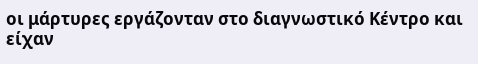οι μάρτυρες εργάζονταν στο διαγνωστικό Κέντρο και είχαν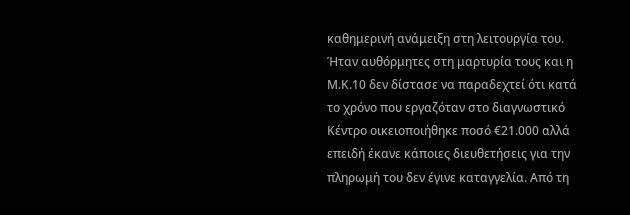καθημερινή ανάμειξη στη λειτουργία του. Ήταν αυθόρμητες στη μαρτυρία τους και η Μ.Κ.10 δεν δίστασε να παραδεχτεί ότι κατά το χρόνο που εργαζόταν στο διαγνωστικό Κέντρο οικειοποιήθηκε ποσό €21.000 αλλά επειδή έκανε κάποιες διευθετήσεις για την πληρωμή του δεν έγινε καταγγελία. Από τη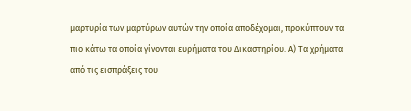μαρτυρία των μαρτύρων αυτών την οποία αποδέχομαι, προκύπτουν τα πιο κάτω τα οποία γίνονται ευρήματα του Δικαστηρίου. Α) Τα χρήματα από τις εισπράξεις του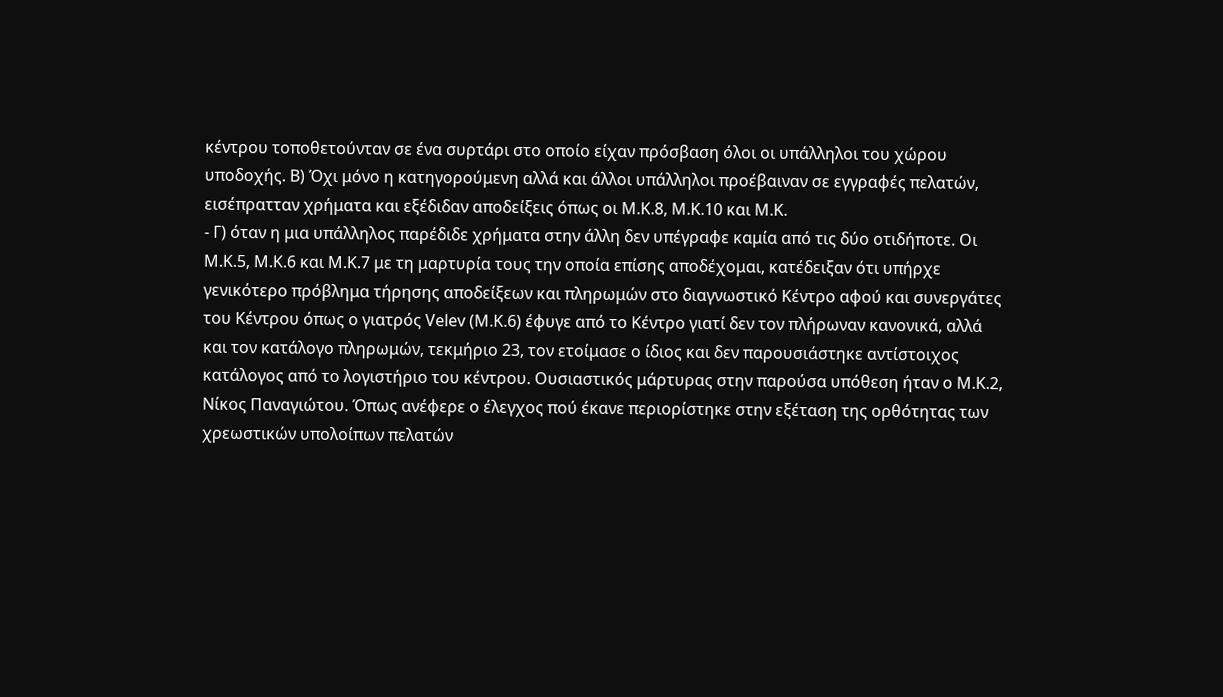κέντρου τοποθετούνταν σε ένα συρτάρι στο οποίο είχαν πρόσβαση όλοι οι υπάλληλοι του χώρου υποδοχής. Β) Όχι μόνο η κατηγορούμενη αλλά και άλλοι υπάλληλοι προέβαιναν σε εγγραφές πελατών, εισέπρατταν χρήματα και εξέδιδαν αποδείξεις όπως οι Μ.Κ.8, Μ.Κ.10 και Μ.Κ.
- Γ) όταν η μια υπάλληλος παρέδιδε χρήματα στην άλλη δεν υπέγραφε καμία από τις δύο οτιδήποτε. Οι Μ.Κ.5, Μ.Κ.6 και Μ.Κ.7 με τη μαρτυρία τους την οποία επίσης αποδέχομαι, κατέδειξαν ότι υπήρχε γενικότερο πρόβλημα τήρησης αποδείξεων και πληρωμών στο διαγνωστικό Κέντρο αφού και συνεργάτες του Κέντρου όπως ο γιατρός Velev (Μ.Κ.6) έφυγε από το Κέντρο γιατί δεν τον πλήρωναν κανονικά, αλλά και τον κατάλογο πληρωμών, τεκμήριο 23, τον ετοίμασε ο ίδιος και δεν παρουσιάστηκε αντίστοιχος κατάλογος από το λογιστήριο του κέντρου. Ουσιαστικός μάρτυρας στην παρούσα υπόθεση ήταν ο Μ.Κ.2, Νίκος Παναγιώτου. Όπως ανέφερε ο έλεγχος πού έκανε περιορίστηκε στην εξέταση της ορθότητας των χρεωστικών υπολοίπων πελατών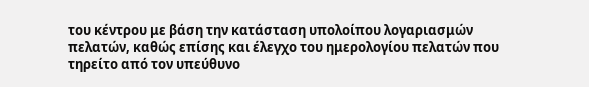του κέντρου με βάση την κατάσταση υπολοίπου λογαριασμών πελατών, καθώς επίσης και έλεγχο του ημερολογίου πελατών που τηρείτο από τον υπεύθυνο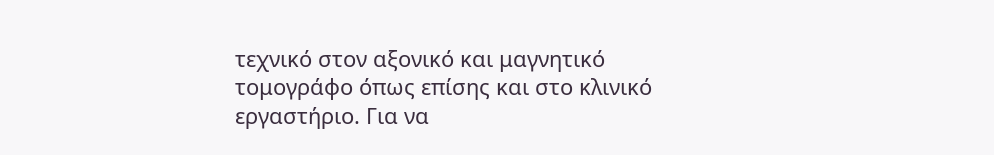τεχνικό στον αξονικό και μαγνητικό τομογράφο όπως επίσης και στο κλινικό εργαστήριο. Για να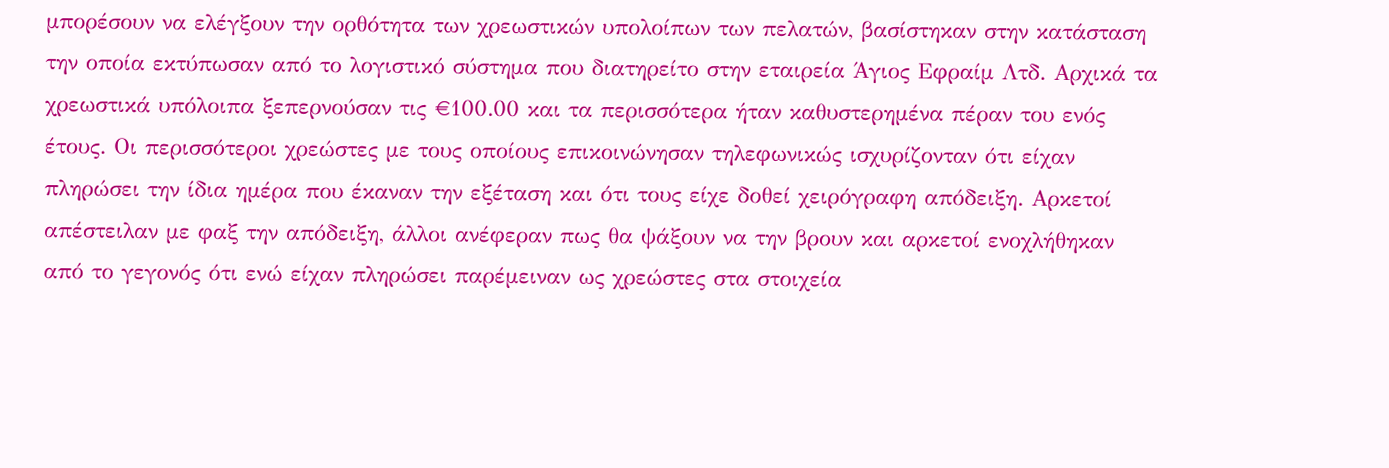μπορέσουν να ελέγξουν την ορθότητα των χρεωστικών υπολοίπων των πελατών, βασίστηκαν στην κατάσταση την οποία εκτύπωσαν από το λογιστικό σύστημα που διατηρείτο στην εταιρεία Άγιος Εφραίμ Λτδ. Αρχικά τα χρεωστικά υπόλοιπα ξεπερνούσαν τις €100.00 και τα περισσότερα ήταν καθυστερημένα πέραν του ενός έτους. Οι περισσότεροι χρεώστες με τους οποίους επικοινώνησαν τηλεφωνικώς ισχυρίζονταν ότι είχαν πληρώσει την ίδια ημέρα που έκαναν την εξέταση και ότι τους είχε δοθεί χειρόγραφη απόδειξη. Αρκετοί απέστειλαν με φαξ την απόδειξη, άλλοι ανέφεραν πως θα ψάξουν να την βρουν και αρκετοί ενοχλήθηκαν από το γεγονός ότι ενώ είχαν πληρώσει παρέμειναν ως χρεώστες στα στοιχεία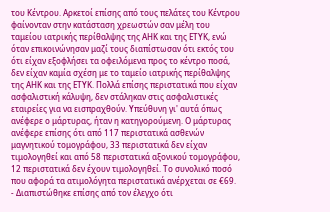του Κέντρου. Αρκετοί επίσης από τους πελάτες του Κέντρου φαίνονταν στην κατάσταση χρεωστών σαν μέλη του ταμείου ιατρικής περίθαλψης της ΑΗΚ και της ΕΤΥΚ, ενώ όταν επικοινώνησαν μαζί τους διαπίστωσαν ότι εκτός του ότι είχαν εξοφλήσει τα οφειλόμενα προς το κέντρο ποσά, δεν είχαν καμία σχέση με το ταμείο ιατρικής περίθαλψης της ΑΗΚ και της ΕΤΥΚ. Πολλά επίσης περιστατικά που είχαν ασφαλιστική κάλυψη, δεν στάληκαν στις ασφαλιστικές εταιρείες για να εισπραχθούν. Υπεύθυνη γι' αυτά όπως ανέφερε ο μάρτυρας, ήταν η κατηγορούμενη. Ο μάρτυρας ανέφερε επίσης ότι από 117 περιστατικά ασθενών μαγνητικού τομογράφου, 33 περιστατικά δεν είχαν τιμολογηθεί και από 58 περιστατικά αξονικού τομογράφου, 12 περιστατικά δεν έχουν τιμολογηθεί. Το συνολικό ποσό που αφορά τα ατιμολόγητα περιστατικά ανέρχεται σε €69.
- Διαπιστώθηκε επίσης από τον έλεγχο ότι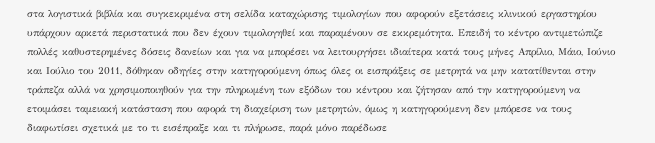στα λογιστικά βιβλία και συγκεκριμένα στη σελίδα καταχώρισης τιμολογίων που αφορούν εξετάσεις κλινικού εργαστηρίου υπάρχουν αρκετά περιστατικά που δεν έχουν τιμολογηθεί και παραμένουν σε εκκρεμότητα. Επειδή το κέντρο αντιμετώπιζε πολλές καθυστερημένες δόσεις δανείων και για να μπορέσει να λειτουργήσει ιδιαίτερα κατά τους μήνες Απρίλιο, Μάιο, Ιούνιο και Ιούλιο του 2011, δόθηκαν οδηγίες στην κατηγορούμενη όπως όλες οι εισπράξεις σε μετρητά να μην κατατίθενται στην τράπεζα αλλά να χρησιμοποιηθούν για την πληρωμένη των εξόδων του κέντρου και ζήτησαν από την κατηγορούμενη να ετοιμάσει ταμειακή κατάσταση που αφορά τη διαχείριση των μετρητών, όμως η κατηγορούμενη δεν μπόρεσε να τους διαφωτίσει σχετικά με το τι εισέπραξε και τι πλήρωσε, παρά μόνο παρέδωσε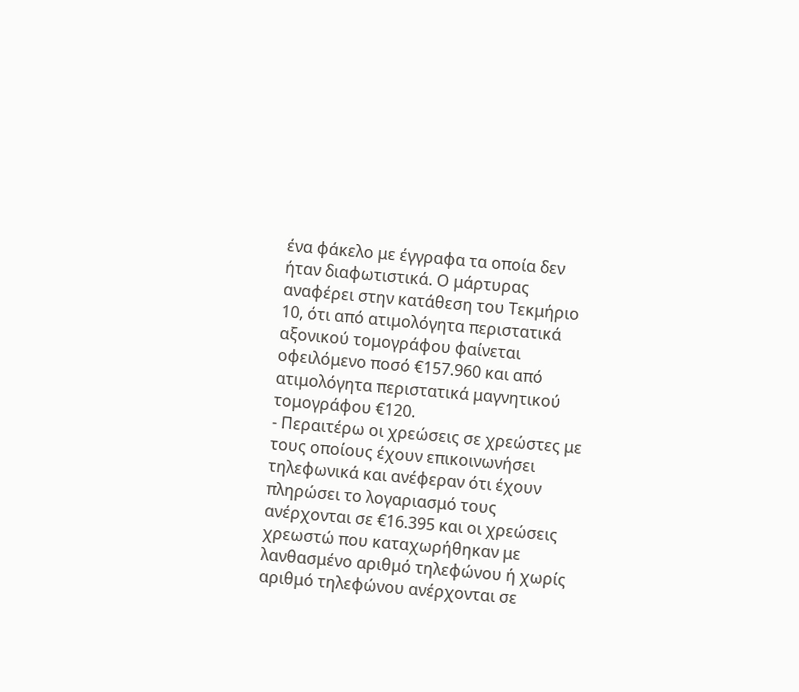ένα φάκελο με έγγραφα τα οποία δεν ήταν διαφωτιστικά. Ο μάρτυρας αναφέρει στην κατάθεση του Τεκμήριο 10, ότι από ατιμολόγητα περιστατικά αξονικού τομογράφου φαίνεται οφειλόμενο ποσό €157.960 και από ατιμολόγητα περιστατικά μαγνητικού τομογράφου €120.
- Περαιτέρω οι χρεώσεις σε χρεώστες με τους οποίους έχουν επικοινωνήσει τηλεφωνικά και ανέφεραν ότι έχουν πληρώσει το λογαριασμό τους ανέρχονται σε €16.395 και οι χρεώσεις χρεωστώ που καταχωρήθηκαν με λανθασμένο αριθμό τηλεφώνου ή χωρίς αριθμό τηλεφώνου ανέρχονται σε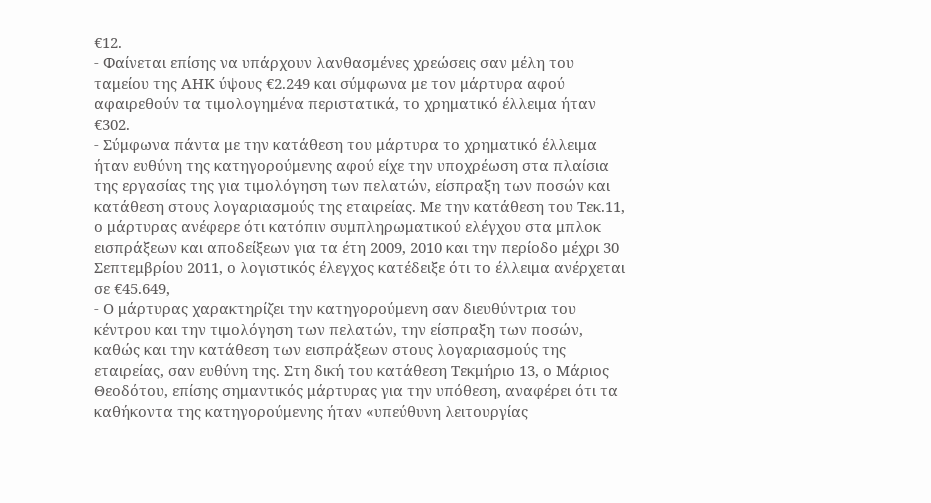€12.
- Φαίνεται επίσης να υπάρχουν λανθασμένες χρεώσεις σαν μέλη του ταμείου της ΑΗΚ ύψους €2.249 και σύμφωνα με τον μάρτυρα αφού αφαιρεθούν τα τιμολογημένα περιστατικά, το χρηματικό έλλειμα ήταν €302.
- Σύμφωνα πάντα με την κατάθεση του μάρτυρα το χρηματικό έλλειμα ήταν ευθύνη της κατηγορούμενης αφού είχε την υποχρέωση στα πλαίσια της εργασίας της για τιμολόγηση των πελατών, είσπραξη των ποσών και κατάθεση στους λογαριασμούς της εταιρείας. Με την κατάθεση του Τεκ.11, ο μάρτυρας ανέφερε ότι κατόπιν συμπληρωματικού ελέγχου στα μπλοκ εισπράξεων και αποδείξεων για τα έτη 2009, 2010 και την περίοδο μέχρι 30 Σεπτεμβρίου 2011, ο λογιστικός έλεγχος κατέδειξε ότι το έλλειμα ανέρχεται σε €45.649,
- Ο μάρτυρας χαρακτηρίζει την κατηγορούμενη σαν διευθύντρια του κέντρου και την τιμολόγηση των πελατών, την είσπραξη των ποσών, καθώς και την κατάθεση των εισπράξεων στους λογαριασμούς της εταιρείας, σαν ευθύνη της. Στη δική του κατάθεση Τεκμήριο 13, ο Μάριος Θεοδότου, επίσης σημαντικός μάρτυρας για την υπόθεση, αναφέρει ότι τα καθήκοντα της κατηγορούμενης ήταν «υπεύθυνη λειτουργίας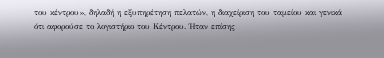του κέντρου», δηλαδή η εξυπηρέτηση πελατών, η διαχείριση του ταμείου και γενικά ότι αφορούσε το λογιστήριο του Κέντρου. Ήταν επίσης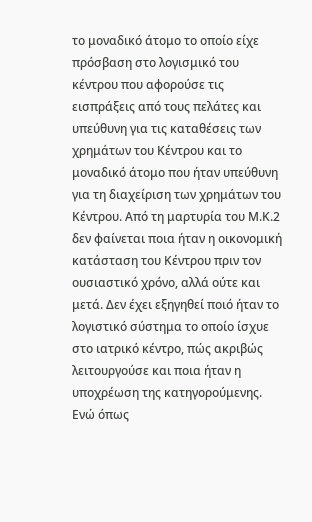το μοναδικό άτομο το οποίο είχε πρόσβαση στο λογισμικό του κέντρου που αφορούσε τις εισπράξεις από τους πελάτες και υπεύθυνη για τις καταθέσεις των χρημάτων του Κέντρου και το μοναδικό άτομο που ήταν υπεύθυνη για τη διαχείριση των χρημάτων του Κέντρου. Από τη μαρτυρία του Μ.Κ.2 δεν φαίνεται ποια ήταν η οικονομική κατάσταση του Κέντρου πριν τον ουσιαστικό χρόνο, αλλά ούτε και μετά. Δεν έχει εξηγηθεί ποιό ήταν το λογιστικό σύστημα το οποίο ίσχυε στο ιατρικό κέντρο, πώς ακριβώς λειτουργούσε και ποια ήταν η υποχρέωση της κατηγορούμενης. Ενώ όπως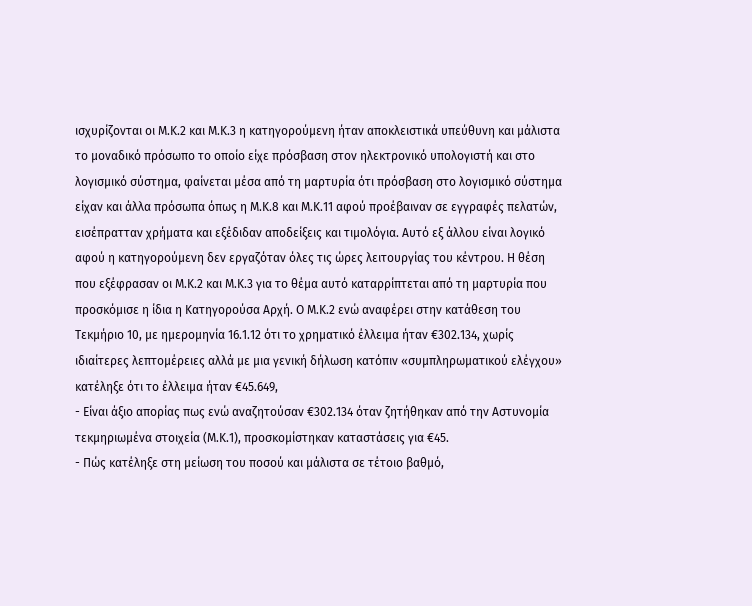ισχυρίζονται οι Μ.Κ.2 και Μ.Κ.3 η κατηγορούμενη ήταν αποκλειστικά υπεύθυνη και μάλιστα το μοναδικό πρόσωπο το οποίο είχε πρόσβαση στον ηλεκτρονικό υπολογιστή και στο λογισμικό σύστημα, φαίνεται μέσα από τη μαρτυρία ότι πρόσβαση στο λογισμικό σύστημα είχαν και άλλα πρόσωπα όπως η Μ.Κ.8 και Μ.Κ.11 αφού προέβαιναν σε εγγραφές πελατών, εισέπρατταν χρήματα και εξέδιδαν αποδείξεις και τιμολόγια. Αυτό εξ άλλου είναι λογικό αφού η κατηγορούμενη δεν εργαζόταν όλες τις ώρες λειτουργίας του κέντρου. Η θέση που εξέφρασαν οι Μ.Κ.2 και Μ.Κ.3 για το θέμα αυτό καταρρίπτεται από τη μαρτυρία που προσκόμισε η ίδια η Κατηγορούσα Αρχή. Ο Μ.Κ.2 ενώ αναφέρει στην κατάθεση του Τεκμήριο 10, με ημερομηνία 16.1.12 ότι το χρηματικό έλλειμα ήταν €302.134, χωρίς ιδιαίτερες λεπτομέρειες αλλά με μια γενική δήλωση κατόπιν «συμπληρωματικού ελέγχου» κατέληξε ότι το έλλειμα ήταν €45.649,
- Είναι άξιο απορίας πως ενώ αναζητούσαν €302.134 όταν ζητήθηκαν από την Αστυνομία τεκμηριωμένα στοιχεία (Μ.Κ.1), προσκομίστηκαν καταστάσεις για €45.
- Πώς κατέληξε στη μείωση του ποσού και μάλιστα σε τέτοιο βαθμό,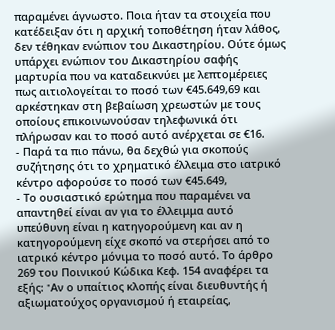παραμένει άγνωστο. Ποια ήταν τα στοιχεία που κατέδειξαν ότι η αρχική τοποθέτηση ήταν λάθος, δεν τέθηκαν ενώπιον του Δικαστηρίου. Ούτε όμως υπάρχει ενώπιον του Δικαστηρίου σαφής μαρτυρία που να καταδεικνύει με λεπτομέρειες πως αιτιολογείται το ποσό των €45.649,69 και αρκέστηκαν στη βεβαίωση χρεωστών με τους οποίους επικοινωνούσαν τηλεφωνικά ότι πλήρωσαν και το ποσό αυτό ανέρχεται σε €16.
- Παρά τα πιο πάνω, θα δεχθώ για σκοπούς συζήτησης ότι το χρηματικό έλλειμα στο ιατρικό κέντρο αφορούσε το ποσό των €45.649,
- Το ουσιαστικό ερώτημα που παραμένει να απαντηθεί είναι αν για το έλλειμμα αυτό υπεύθυνη είναι η κατηγορούμενη και αν η κατηγορούμενη είχε σκοπό να στερήσει από το ιατρικό κέντρο μόνιμα το ποσό αυτό. Το άρθρο 269 του Ποινικού Κώδικα Κεφ. 154 αναφέρει τα εξής: "Aν ο υπαίτιος κλοπής είναι διευθυντής ή αξιωματούχος οργανισμού ή εταιρείας,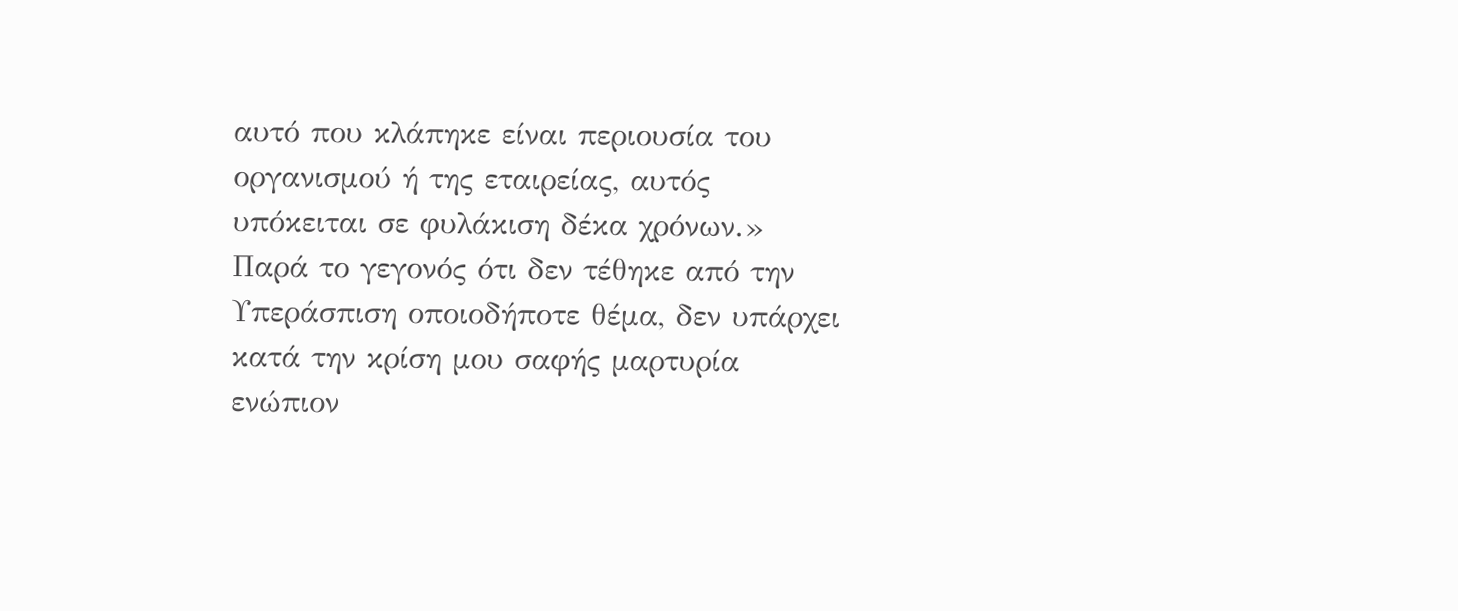αυτό που κλάπηκε είναι περιουσία του οργανισμού ή της εταιρείας, αυτός υπόκειται σε φυλάκιση δέκα χρόνων.» Παρά το γεγονός ότι δεν τέθηκε από την Υπεράσπιση οποιοδήποτε θέμα, δεν υπάρχει κατά την κρίση μου σαφής μαρτυρία ενώπιον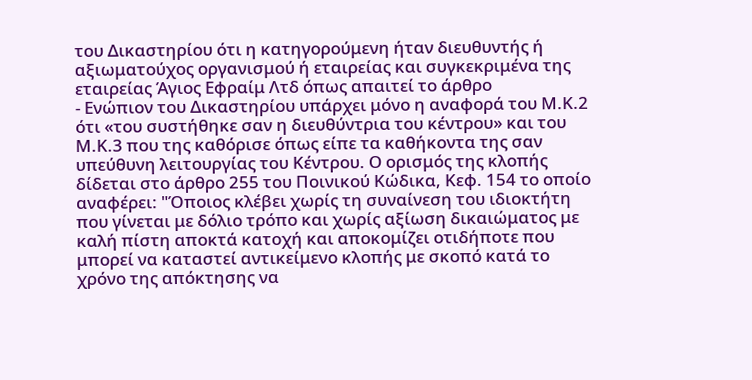του Δικαστηρίου ότι η κατηγορούμενη ήταν διευθυντής ή αξιωματούχος οργανισμού ή εταιρείας και συγκεκριμένα της εταιρείας Άγιος Εφραίμ Λτδ όπως απαιτεί το άρθρο
- Ενώπιον του Δικαστηρίου υπάρχει μόνο η αναφορά του Μ.Κ.2 ότι «του συστήθηκε σαν η διευθύντρια του κέντρου» και του Μ.Κ.3 που της καθόρισε όπως είπε τα καθήκοντα της σαν υπεύθυνη λειτουργίας του Κέντρου. Ο ορισμός της κλοπής δίδεται στο άρθρο 255 του Ποινικού Κώδικα, Κεφ. 154 το οποίο αναφέρει: "Όποιος κλέβει χωρίς τη συναίνεση του ιδιοκτήτη που γίνεται με δόλιο τρόπο και χωρίς αξίωση δικαιώματος με καλή πίστη αποκτά κατοχή και αποκομίζει οτιδήποτε που μπορεί να καταστεί αντικείμενο κλοπής με σκοπό κατά το χρόνο της απόκτησης να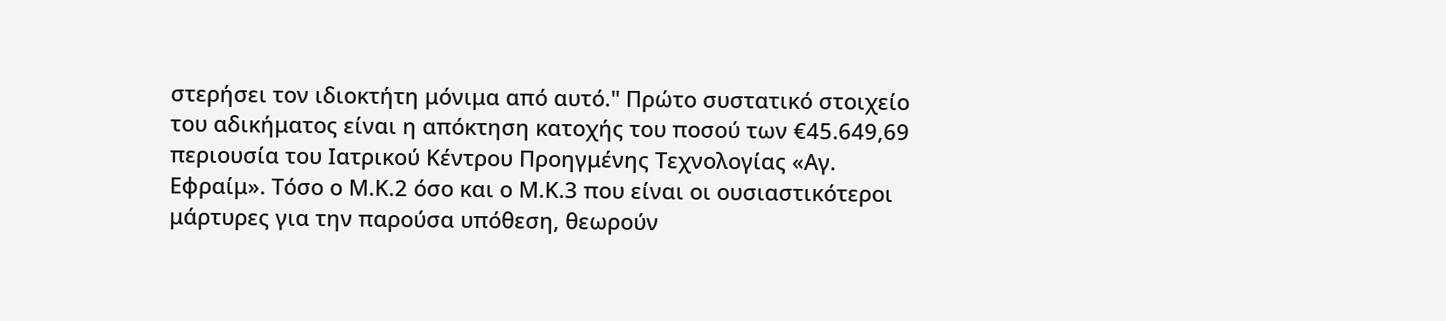στερήσει τον ιδιοκτήτη μόνιμα από αυτό." Πρώτο συστατικό στοιχείο του αδικήματος είναι η απόκτηση κατοχής του ποσού των €45.649,69 περιουσία του Ιατρικού Κέντρου Προηγμένης Τεχνολογίας «Αγ. Εφραίμ». Τόσο ο Μ.Κ.2 όσο και ο Μ.Κ.3 που είναι οι ουσιαστικότεροι μάρτυρες για την παρούσα υπόθεση, θεωρούν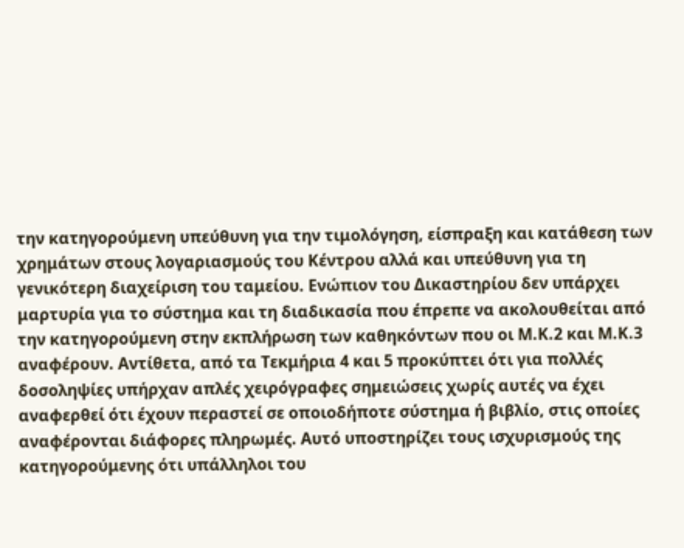την κατηγορούμενη υπεύθυνη για την τιμολόγηση, είσπραξη και κατάθεση των χρημάτων στους λογαριασμούς του Κέντρου αλλά και υπεύθυνη για τη γενικότερη διαχείριση του ταμείου. Ενώπιον του Δικαστηρίου δεν υπάρχει μαρτυρία για το σύστημα και τη διαδικασία που έπρεπε να ακολουθείται από την κατηγορούμενη στην εκπλήρωση των καθηκόντων που οι Μ.Κ.2 και Μ.Κ.3 αναφέρουν. Αντίθετα, από τα Τεκμήρια 4 και 5 προκύπτει ότι για πολλές δοσοληψίες υπήρχαν απλές χειρόγραφες σημειώσεις χωρίς αυτές να έχει αναφερθεί ότι έχουν περαστεί σε οποιοδήποτε σύστημα ή βιβλίο, στις οποίες αναφέρονται διάφορες πληρωμές. Αυτό υποστηρίζει τους ισχυρισμούς της κατηγορούμενης ότι υπάλληλοι του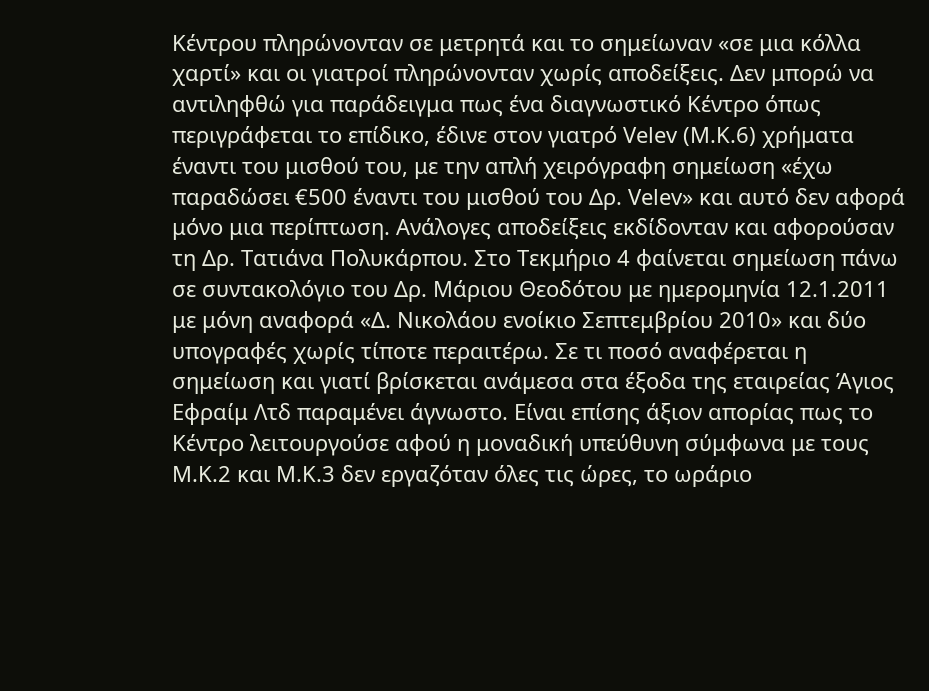Κέντρου πληρώνονταν σε μετρητά και το σημείωναν «σε μια κόλλα χαρτί» και οι γιατροί πληρώνονταν χωρίς αποδείξεις. Δεν μπορώ να αντιληφθώ για παράδειγμα πως ένα διαγνωστικό Κέντρο όπως περιγράφεται το επίδικο, έδινε στον γιατρό Velev (Μ.Κ.6) χρήματα έναντι του μισθού του, με την απλή χειρόγραφη σημείωση «έχω παραδώσει €500 έναντι του μισθού του Δρ. Velev» και αυτό δεν αφορά μόνο μια περίπτωση. Ανάλογες αποδείξεις εκδίδονταν και αφορούσαν τη Δρ. Τατιάνα Πολυκάρπου. Στο Τεκμήριο 4 φαίνεται σημείωση πάνω σε συντακολόγιο του Δρ. Μάριου Θεοδότου με ημερομηνία 12.1.2011 με μόνη αναφορά «Δ. Νικολάου ενοίκιο Σεπτεμβρίου 2010» και δύο υπογραφές χωρίς τίποτε περαιτέρω. Σε τι ποσό αναφέρεται η σημείωση και γιατί βρίσκεται ανάμεσα στα έξοδα της εταιρείας Άγιος Εφραίμ Λτδ παραμένει άγνωστο. Είναι επίσης άξιον απορίας πως το Κέντρο λειτουργούσε αφού η μοναδική υπεύθυνη σύμφωνα με τους Μ.Κ.2 και Μ.Κ.3 δεν εργαζόταν όλες τις ώρες, το ωράριο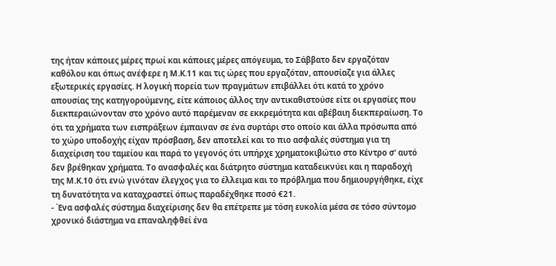της ήταν κάποιες μέρες πρωί και κάποιες μέρες απόγευμα, το Σάββατο δεν εργαζόταν καθόλου και όπως ανέφερε η Μ.Κ.11 και τις ώρες που εργαζόταν, απουσίαζε για άλλες εξωτερικές εργασίες. Η λογική πορεία των πραγμάτων επιβάλλει ότι κατά το χρόνο απουσίας της κατηγορούμενης, είτε κάποιος άλλος την αντικαθιστούσε είτε οι εργασίες που διεκπεραιώνονταν στο χρόνο αυτό παρέμεναν σε εκκρεμότητα και αβέβαιη διεκπεραίωση. Το ότι τα χρήματα των εισπράξεων έμπαιναν σε ένα συρτάρι στο οποίο και άλλα πρόσωπα από το χώρο υποδοχής είχαν πρόσβαση, δεν αποτελεί και το πιο ασφαλές σύστημα για τη διαχείριση του ταμείου και παρά το γεγονός ότι υπήρχε χρηματοκιβώτιο στο Κέντρο σ' αυτό δεν βρέθηκαν χρήματα. Το ανασφαλές και διάτρητο σύστημα καταδεικνύει και η παραδοχή της Μ.Κ.10 ότι ενώ γινόταν έλεγχος για το έλλειμα και το πρόβλημα που δημιουργήθηκε, είχε τη δυνατότητα να καταχραστεί όπως παραδέχθηκε ποσό €21.
- Ένα ασφαλές σύστημα διαχείρισης δεν θα επέτρεπε με τόση ευκολία μέσα σε τόσο σύντομο χρονικό διάστημα να επαναληφθεί ένα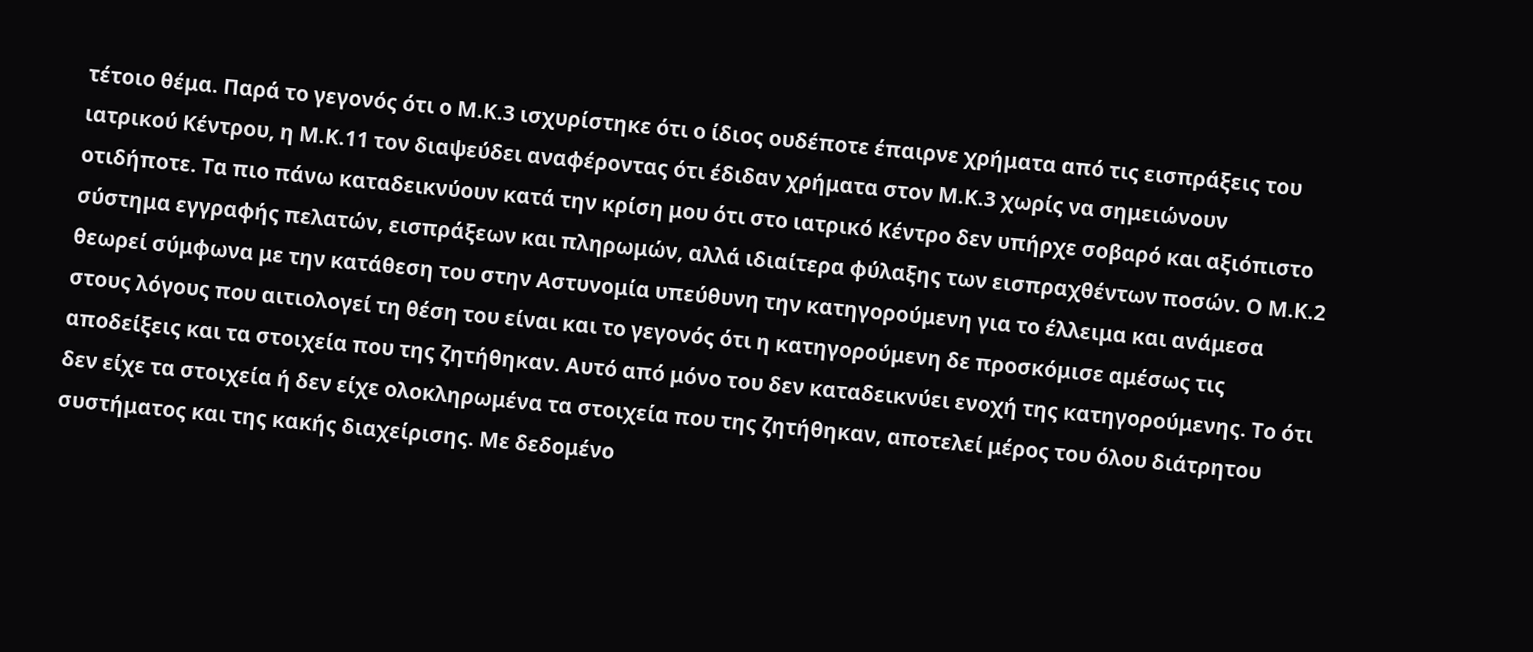τέτοιο θέμα. Παρά το γεγονός ότι ο Μ.Κ.3 ισχυρίστηκε ότι ο ίδιος ουδέποτε έπαιρνε χρήματα από τις εισπράξεις του ιατρικού Κέντρου, η Μ.Κ.11 τον διαψεύδει αναφέροντας ότι έδιδαν χρήματα στον Μ.Κ.3 χωρίς να σημειώνουν οτιδήποτε. Τα πιο πάνω καταδεικνύουν κατά την κρίση μου ότι στο ιατρικό Κέντρο δεν υπήρχε σοβαρό και αξιόπιστο σύστημα εγγραφής πελατών, εισπράξεων και πληρωμών, αλλά ιδιαίτερα φύλαξης των εισπραχθέντων ποσών. Ο Μ.Κ.2 θεωρεί σύμφωνα με την κατάθεση του στην Αστυνομία υπεύθυνη την κατηγορούμενη για το έλλειμα και ανάμεσα στους λόγους που αιτιολογεί τη θέση του είναι και το γεγονός ότι η κατηγορούμενη δε προσκόμισε αμέσως τις αποδείξεις και τα στοιχεία που της ζητήθηκαν. Αυτό από μόνο του δεν καταδεικνύει ενοχή της κατηγορούμενης. Το ότι δεν είχε τα στοιχεία ή δεν είχε ολοκληρωμένα τα στοιχεία που της ζητήθηκαν, αποτελεί μέρος του όλου διάτρητου συστήματος και της κακής διαχείρισης. Με δεδομένο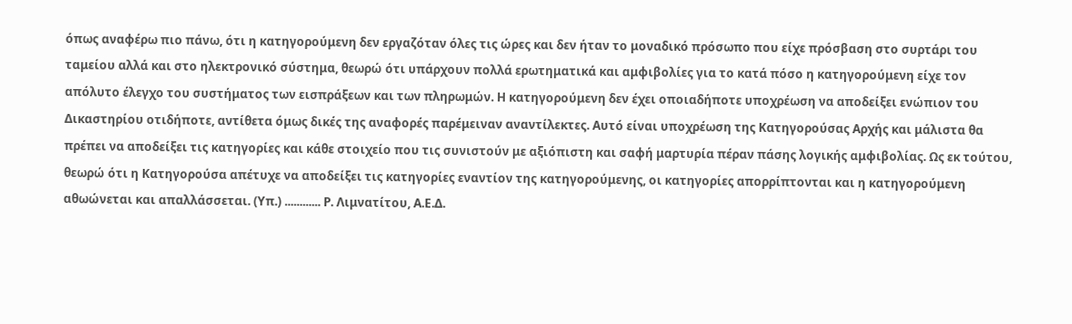όπως αναφέρω πιο πάνω, ότι η κατηγορούμενη δεν εργαζόταν όλες τις ώρες και δεν ήταν το μοναδικό πρόσωπο που είχε πρόσβαση στο συρτάρι του ταμείου αλλά και στο ηλεκτρονικό σύστημα, θεωρώ ότι υπάρχουν πολλά ερωτηματικά και αμφιβολίες για το κατά πόσο η κατηγορούμενη είχε τον απόλυτο έλεγχο του συστήματος των εισπράξεων και των πληρωμών. Η κατηγορούμενη δεν έχει οποιαδήποτε υποχρέωση να αποδείξει ενώπιον του Δικαστηρίου οτιδήποτε, αντίθετα όμως δικές της αναφορές παρέμειναν αναντίλεκτες. Αυτό είναι υποχρέωση της Κατηγορούσας Αρχής και μάλιστα θα πρέπει να αποδείξει τις κατηγορίες και κάθε στοιχείο που τις συνιστούν με αξιόπιστη και σαφή μαρτυρία πέραν πάσης λογικής αμφιβολίας. Ως εκ τούτου, θεωρώ ότι η Κατηγορούσα απέτυχε να αποδείξει τις κατηγορίες εναντίον της κατηγορούμενης, οι κατηγορίες απορρίπτονται και η κατηγορούμενη αθωώνεται και απαλλάσσεται. (Υπ.) ............ Ρ. Λιμνατίτου, Α.Ε.Δ.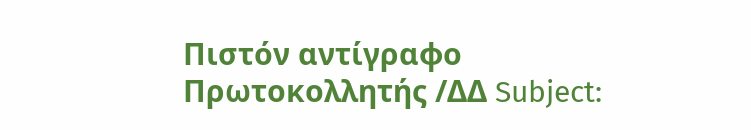Πιστόν αντίγραφο Πρωτοκολλητής /ΔΔ Subject: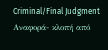Criminal/Final Judgment Αναφορά- κλοπή από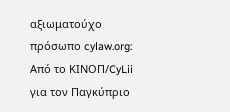αξιωματούχο πρόσωπο cylaw.org: Από το ΚΙΝOΠ/CyLii για τον Παγκύπριο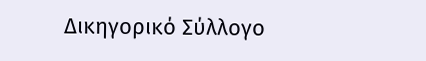Δικηγορικό Σύλλογο